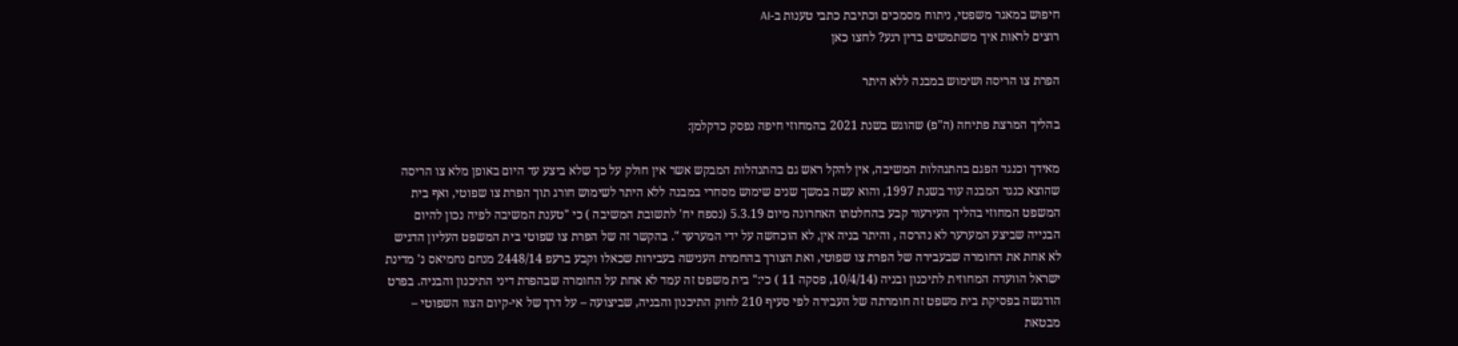חיפוש במאגר משפטי, ניתוח מסמכים וכתיבת כתבי טענות ב-AI
רוצים לראות איך משתמשים בדין רגע? לחצו כאן

הפרת צו הריסה ושימוש במבנה ללא היתר

בהליך המרצת פתיחה (ה"פ) שהוגש בשנת 2021 בהמחוזי חיפה נפסק כדקלמן:

מאידך וכנגד הפגם בהתנהלות המשיבה, אין להקל ראש גם בהתנהלות המבקש אשר אין חולק על כך שלא ביצע עד היום באופן מלא צו הריסה שהוצא כנגד המבנה עוד בשנת 1997, והוא עשה במשך שנים שימוש מסחרי במבנה ללא היתר לשימוש חורג תוך הפרת צו שפוטי, ואף בית המשפט המחוזי בהליך העירעור קבע בהחלטתו האחרונה מיום 5.3.19 (נספח יח' לתשובת המשיבה ) כי "טענת המשיבה לפיה נכון להיום הבנייה שביצע המערער לא נהרסה , והיתר בניה אין, לא הוכחשה על ידי המערער ". בהקשר זה של הפרת צו שפוטי בית המשפט העליון הדגיש לא אחת את החומרה שבעבירה של הפרת צו שפוטי, ואת הצורך בהחמרת הענישה בעבירות שכאלו וקבע ברעפ 2448/14 מנחם נחמיאס נ' מדינת ישראל הוועדה המחוזית לתיכנון ובניה (10/4/14, פסקה 11 ) כי:" בית משפט זה עמד לא אחת על החומרה שבהפרת דיני התיכנון והבניה. בפרט הודגשה בפסיקת בית משפט זה חומרתה של העבירה לפי סעיף 210 לחוק התיכנון והבניה, שביצועה – על דרך של אי-קיום הצוו השפוטי – מבטאת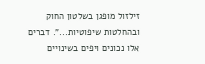זילזול מופגן בשלטון החוק ובהחלטות שיפוטיות...". דברים אלו נכונים ויפים בשינויים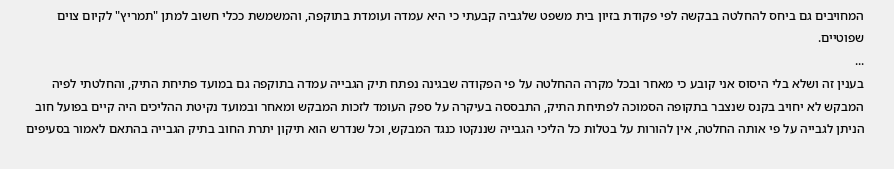המחויבים גם ביחס להחלטה בבקשה לפי פקודת בזיון בית משפט שלגביה קבעתי כי היא עמדה ועומדת בתוקפה, והמשמשת ככלי חשוב למתן "תמריץ" לקיום צוים שפוטיים.
...
בענין זה ושלא בלי היסוס אני קובע כי מאחר ובכל מקרה ההחלטה על פי הפקודה שבגינה נפתח תיק הגבייה עמדה בתוקפה גם במועד פתיחת התיק, והחלטתי לפיה המבקש לא יחויב בקנס שנצבר בתקופה הסמוכה לפתיחת התיק, התבססה בעיקרה על ספק העומד לזכות המבקש ומאחר ובמועד נקיטת ההליכים היה קיים בפועל חוב הניתן לגבייה על פי אותה החלטה, אין להורות על בטלות כל הליכי הגבייה שננקטו כנגד המבקש, וכל שנדרש הוא תיקון יתרת החוב בתיק הגבייה בהתאם לאמור בסעיפים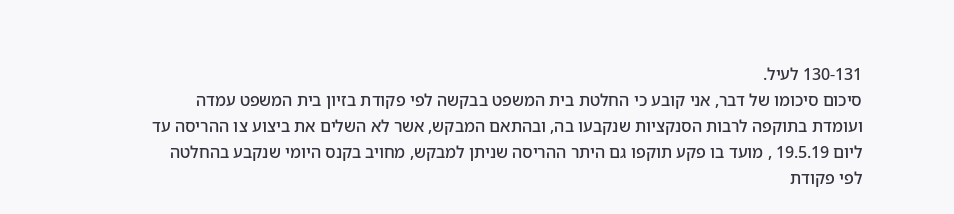130-131 לעיל.
סיכום סיכומו של דבר, אני קובע כי החלטת בית המשפט בבקשה לפי פקודת בזיון בית המשפט עמדה ועומדת בתוקפה לרבות הסנקציות שנקבעו בה, ובהתאם המבקש, אשר לא השלים את ביצוע צו ההריסה עד ליום 19.5.19 , מועד בו פקע תוקפו גם היתר ההריסה שניתן למבקש, מחויב בקנס היומי שנקבע בהחלטה לפי פקודת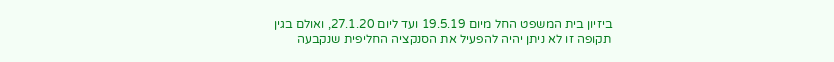ביזיון בית המשפט החל מיום 19.5.19 ועד ליום 27.1.20, ואולם בגין תקופה זו לא ניתן יהיה להפעיל את הסנקציה החליפית שנקבעה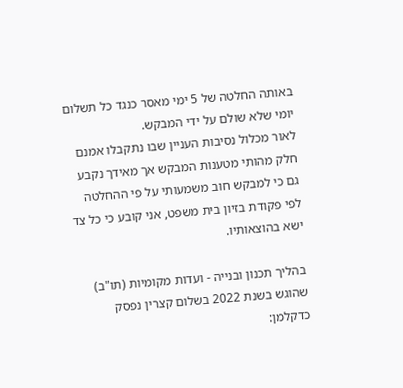באותה החלטה של 5 ימי מאסר כנגד כל תשלום יומי שלא שולם על ידי המבקש.
לאור מכלול נסיבות העניין שבו נתקבלו אמנם חלק מהותי מטענות המבקש אך מאידך נקבע גם כי למבקש חוב משמעותי על פי ההחלטה לפי פקודת בזיון בית משפט, אני קובע כי כל צד ישא בהוצאותיו.

בהליך תכנון ובנייה - ועדות מקומיות (תו"ב) שהוגש בשנת 2022 בשלום קצרין נפסק כדקלמן: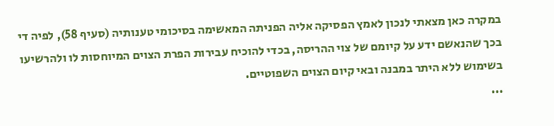במקרה כאן מצאתי לנכון לאמץ הפסיקה אליה הפניתה המאשימה בסיכומי טענותיה (סעיף 58), לפיה די בכך שהנאשם ידע על קיומם של צוי ההריסה, בכדי להוכיח עבירות הפרת הצוים המיוחסות לו ולהרשיעו בשימוש ללא היתר במבנה ובאי קיום הצוים השפוטיים.
...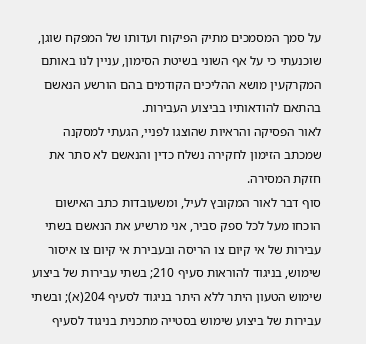על סמך המסמכים מתיק הפיקוח ועדותו של המפקח שוגן, שוכנעתי כי על אף השוני בשיטת הסימון, עניין לנו באותם המקרקעין מושא ההליכים הקודמים בהם הורשע הנאשם בהתאם להודאותיו בביצוע העבירות.
לאור הפסיקה והראיות שהוצגו לפניי, הגעתי למסקנה שמכתב הזימון לחקירה נשלח כדין והנאשם לא סתר את חזקת המסירה.
סוף דבר לאור המקובץ לעיל, ומשעובדות כתב האישום הוכחו מעל לכל ספק סביר, אני מרשיע את הנאשם בשתי עבירות של אי קיום צו הריסה ובעבירת אי קיום צו איסור שימוש, בניגוד להוראות סעיף 210; בשתי עבירות של ביצוע שימוש הטעון היתר ללא היתר בניגוד לסעיף 204(א); ובשתי עבירות של ביצוע שימוש בסטייה מתכנית בניגוד לסעיף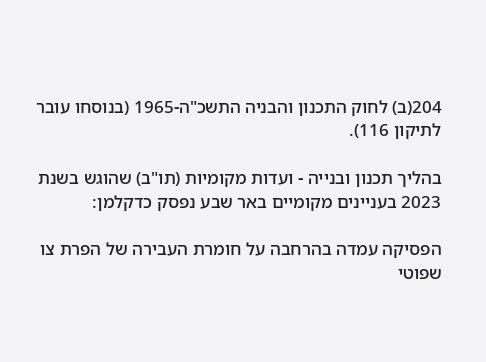204(ב) לחוק התכנון והבניה התשכ"ה-1965 (בנוסחו עובר לתיקון 116).

בהליך תכנון ובנייה - ועדות מקומיות (תו"ב) שהוגש בשנת 2023 בעניינים מקומיים באר שבע נפסק כדקלמן:

הפסיקה עמדה בהרחבה על חומרת העבירה של הפרת צו שפוטי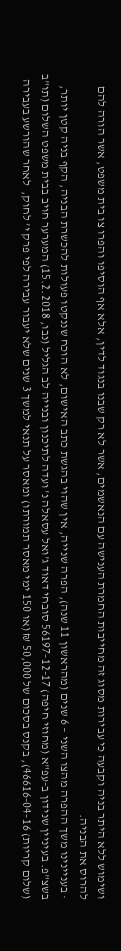ושימוש ללא היתר בניה וקבעה כי עבירות מסוג זה מחייבות החמרת הענישה עם הנאשמים, אשר לא רק שבנו בנגוד לדין, אלא אף הוסיפו והפרו צו בית משפט, אשר הורה להם להרוס את הבניה.
· בעניינינו משך ההפרה מהצו השני – 6 שנים (מהראשון 11 שנה), הפרה שנייה, אין שהוי בהגשת כתב האישום, לא הוכח שננקטו פעולות להכשרת הבניה, הקף בניה קטן יותר, בשצ"פ. בעיניין שנידון ב-עפ"א (מחוזי חיפה) 56197-12-17 סובחי דאוד ג'ואל עסאלה נ' ועדה לתיכנון ובנייה לב הגליל (נבו, 15.2.2018) המערער חויב בבית משפט השלום (תו"ב (שלום קריות) 46616-04-16), בקנס בסכום של 50,000 ₪ (או 150 ימי מאסר תמורתו) ומאסר על תנאי למשך 3 שנים שלא יעבור עבירה לפי פרק י' לחוק,  לאחר שהורשע בעבירה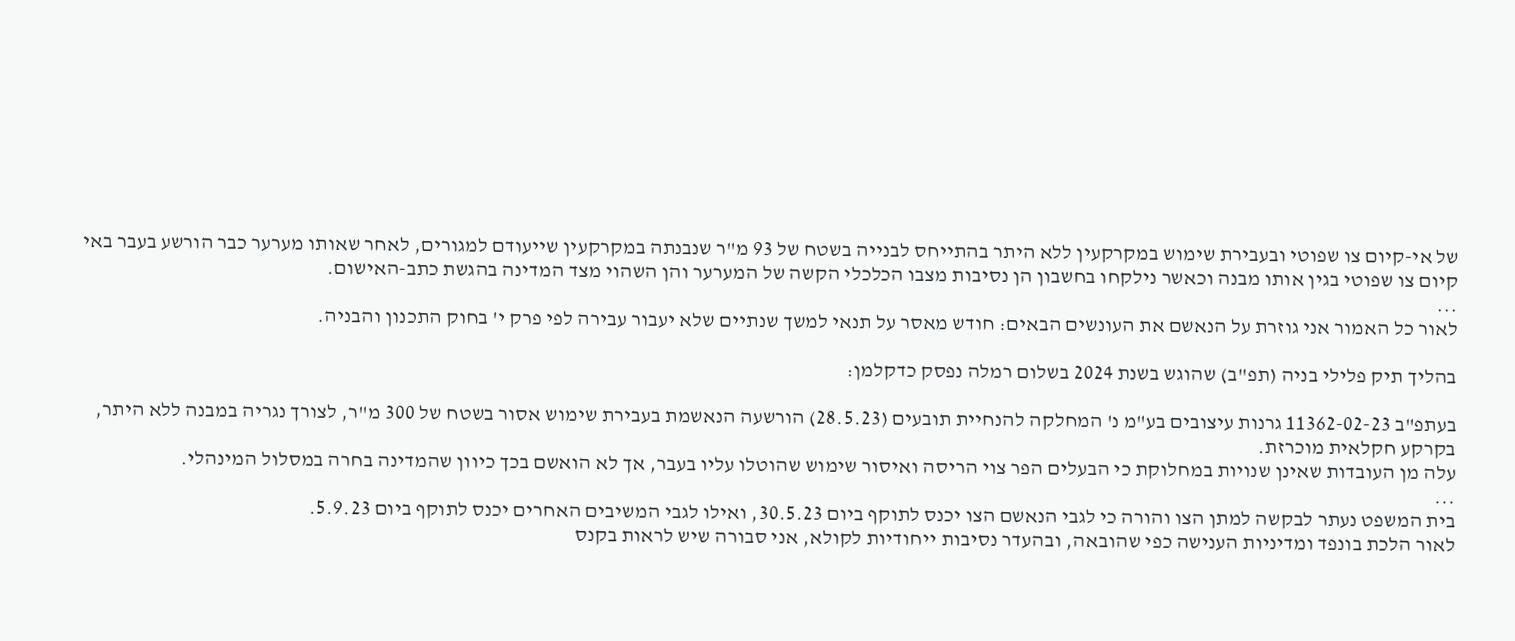של אי-קיום צו שפוטי ובעבירת שימוש במקרקעין ללא היתר בהתייחס לבנייה בשטח של 93 מ"ר שנבנתה במקרקעין שייעודם למגורים, לאחר שאותו מערער כבר הורשע בעבר באי קיום צו שפוטי בגין אותו מבנה וכאשר נילקחו בחשבון הן נסיבות מצבו הכלכלי הקשה של המערער והן השהוי מצד המדינה בהגשת כתב-האישום.
...
לאור כל האמור אני גוזרת על הנאשם את העונשים הבאים: חודש מאסר על תנאי למשך שנתיים שלא יעבור עבירה לפי פרק י' בחוק התכנון והבניה.

בהליך תיק פלילי בניה (תפ"ב) שהוגש בשנת 2024 בשלום רמלה נפסק כדקלמן:

בעתפ"ב 11362-02-23 גרנות עיצובים בע"מ נ' המחלקה להנחיית תובעים (28.5.23) הורשעה הנאשמת בעבירת שימוש אסור בשטח של 300 מ"ר, לצורך נגריה במבנה ללא היתר, בקרקע חקלאית מוכרזת.
עלה מן העובדות שאינן שנויות במחלוקת כי הבעלים הפר צוי הריסה ואיסור שימוש שהוטלו עליו בעבר, אך לא הואשם בכך כיוון שהמדינה בחרה במסלול המינהלי.
...
בית המשפט נעתר לבקשה למתן הצו והורה כי לגבי הנאשם הצו יכנס לתוקף ביום 30.5.23, ואילו לגבי המשיבים האחרים יכנס לתוקף ביום 5.9.23.
לאור הלכת בונפד ומדיניות הענישה כפי שהובאה, ובהעדר נסיבות ייחודיות לקולא, אני סבורה שיש לראות בקנס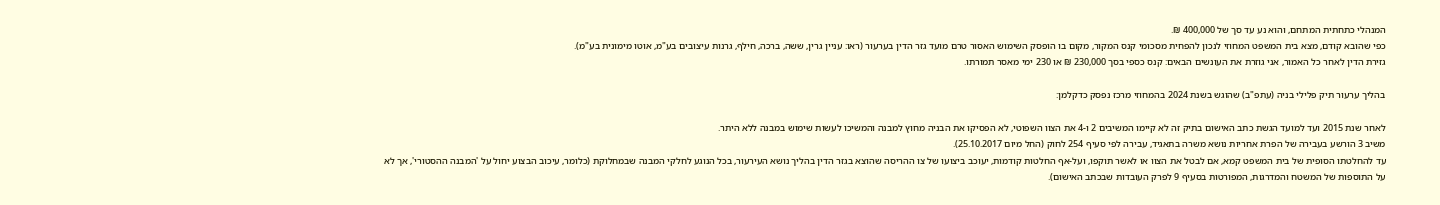המנהלי כתחתית המתחם, והוא נע עד סך של 400,000 ₪.
כפי שהובא קודם, מצא בית המשפט המחוזי לנכון להפחית מסכומי קנס המקור, מקום בו הופסק השימוש האסור טרם מועד גזר הדין בערעור (ראו: עניין גרין, ששה, ברכה, חילף, גרנות עיצובים בע"מ, אוטו מימונית בע"מ).
גזירת הדין לאחר כל האמור, אני גוזרת את העונשים הבאים: קנס כספי בסך 230,000 ₪ או 230 ימי מאסר תמורתו.

בהליך ערעור תיק פלילי בניה (עתפ"ב) שהוגש בשנת 2024 בהמחוזי מרכז נפסק כדקלמן:

לאחר שנת 2015 ועד למועד הגשת כתב האישום בתיק זה לא קיימו המשיבים 2 ו-4 את הצוו השפוטי, לא הפסיקו את הבניה מחוץ למבנה והמשיכו לעשות שימוש במבנה ללא היתר.
משיב 3 הורשע בעבירה של הפרת אחריות נושא משרה בתאגיד, עבירה לפי סעיף 254 לחוק (החל מיום 25.10.2017).
עד להחלטתו הסופית של בית המשפט קמא, אם לבטל את הצוו או לאשר תוקפו, ועל-אף החלטות קודמות, יעוכב ביצועו של צו ההריסה שהוצא בגזר הדין בהליך נושא העירעור, בכל הנוגע לחלקי המבנה שבמחלוקת (כלומר, עיכוב הבצוע יחול על 'המבנה ההסטורי', אך לא על התוספות של המשטח והמדרגות, המפורטות בסעיף 9 לפרק העובדות שבכתב האישום).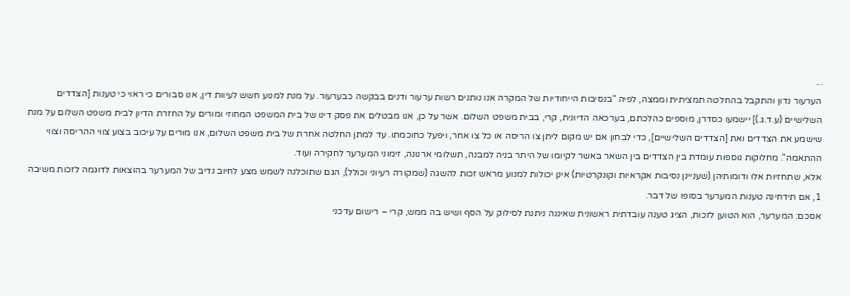...
הערעור נדון והתקבל בהחלטה תמציתית וממצה, לפיה "בנסיבות הייחודיות של המקרה אנו נותנים רשות ערעור ודנים בבקשה כבערעור. על מנת למנוע חשש לעיוות דין, אנו סבורים כי ראוי כי טענות [הצדדים השלישיים (ע.ד.ג.)] יישמעו כסדרן, מוספים כהלכתם, בערכאה הדיונית, קרי, בבית משפט השלום. אשר על כן, אנו מבטלים את פסק דינו של בית המשפט המחוזי ומורים על החזרת הדיון לבית משפט השלום על מנת שישמע את הצדדים ואת [הצדדים השלישיים], כדי לבחון אם יש מקום ליתן צו הריסה או כל צו אחר, ויפעל כחוכמתו. עד למתן החלטה אחרת של בית משפט השלום, אנו מורים על עיכוב בצוע צווי ההריסה וצווי ההתאמה". מחלוקות נוספות עומדת בין הצדדים בין השאר באשר לקיומו של היתר בניה למבנה, תשלומי ארנונה, זימוני המערער לחקירה ועוד.
אלא, שתחזיות אלו ודומותיהן (שעניינן נסיבות אקראיות וקונקרטיות) אינן יכולות למנוע מראש זכות להשגה (שמקורה רעיוני וכולל), הגם שתוכלנה לשמש מצע לחיוב נדיב של המערער בהוצאות לדוגמה לזכות משיבה 1, אם תידחינה טענות המערער בסופו של דבר.
אסכם: המערער, הוא הטוען לזכות, הציג טענה עובדתית ראשונית שאיננה ניתנת לסילוק על הסף ושיש בה ממש, קרי – רישום עדכני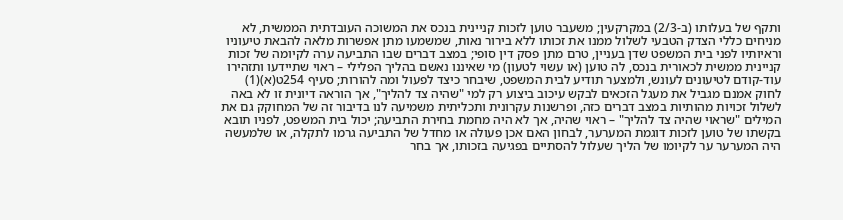ותקף של בעלותו (ב-2/3) במקרקעין; משעבר טוען לזכות קניינית בנכס את המשוכה העובדתית הממשית, לא מניחים כללי הצדק הטבעי לשלול ממנו את זכותו ללא בירור נאות, שמשמעו מתן אפשרות מלאה להבאת טיעוניו וראיותיו לפני בית המשפט שדן בעניין, טרם מתן פסק דין סופי; במצב דברים שבו התביעה ערה לקיומה של זכות קניינית ממשית לכאורית בנכס, לה טוען (או עשוי לטעון) מי שאיננו נאשם בהליך הפלילי – ראוי שתיידעו ותזהירו עוד-קודם לטיעונים לעונש, ולמצער תודיע לבית המשפט, שיבחר כיצד לפעול ומה להורות; סעיף 254ט(א)(1) לחוק אמנם מגביל את מעגל הזכאים לבקש עיכוב ביצוע רק למי "שהיה צד להליך", אך הוראה דיונית זו לא באה לשלול זכויות מהותיות במצב דברים כזה, ופרשנות עקרונית ותכליתית משמיעה לנו בדיבור זה של המחוקק גם את המילים "שראוי שהיה צד להליך" – ראוי שהיה, אך לא היה מחמת בחירת התביעה; יכול בית המשפט, לפניו תובא בקשתו של טוען לזכות דוגמת המערער, לבחון האם אכן פעולה או מחדל של התביעה גרמו לתקלה, או שלמעשה היה המערער ער לקיומו של הליך שעלול להסתיים בפגיעה בזכותו, אך בחר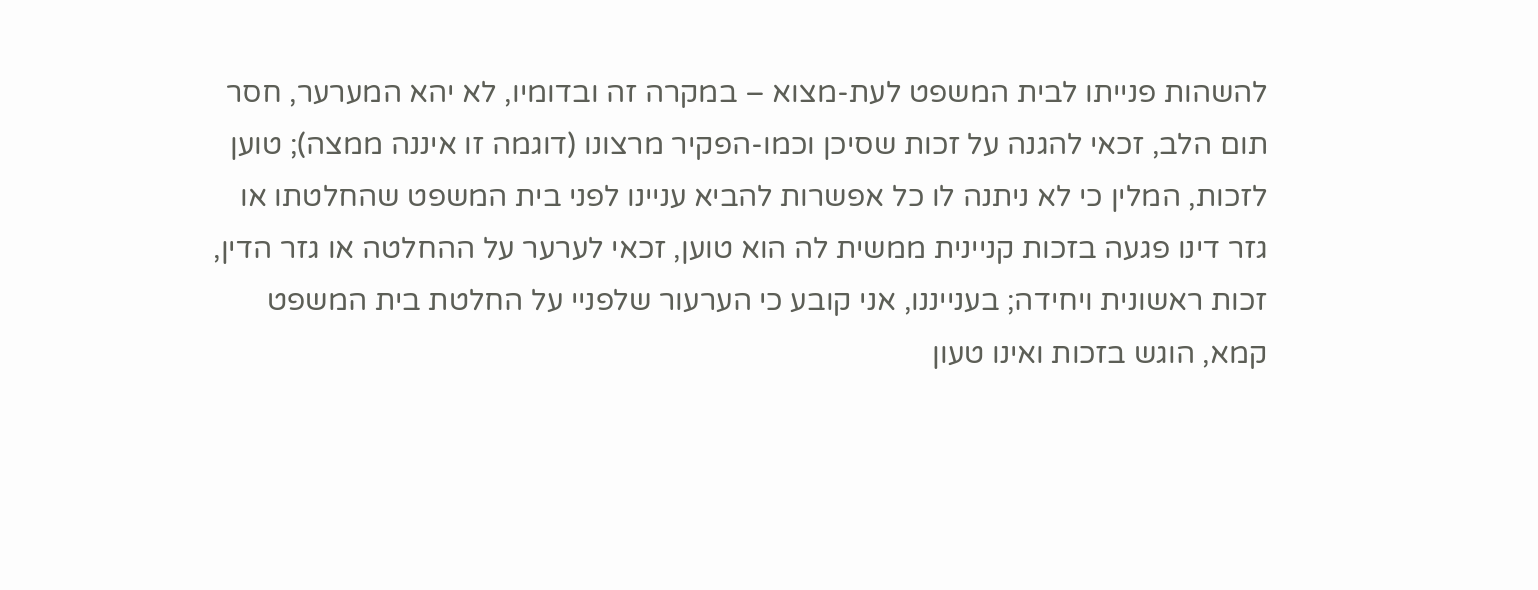להשהות פנייתו לבית המשפט לעת-מצוא – במקרה זה ובדומיו, לא יהא המערער, חסר תום הלב, זכאי להגנה על זכות שסיכן וכמו-הפקיר מרצונו (דוגמה זו איננה ממצה); טוען לזכות, המלין כי לא ניתנה לו כל אפשרות להביא עניינו לפני בית המשפט שהחלטתו או גזר דינו פגעה בזכות קניינית ממשית לה הוא טוען, זכאי לערער על ההחלטה או גזר הדין, זכות ראשונית ויחידה; בענייננו, אני קובע כי הערעור שלפניי על החלטת בית המשפט קמא, הוגש בזכות ואינו טעון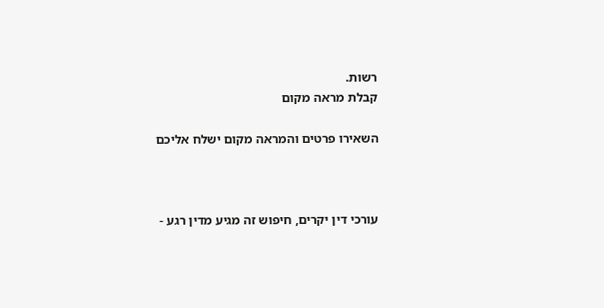רשות.
קבלת מראה מקום

השאירו פרטים והמראה מקום ישלח אליכם



עורכי דין יקרים, חיפוש זה מגיע מדין רגע -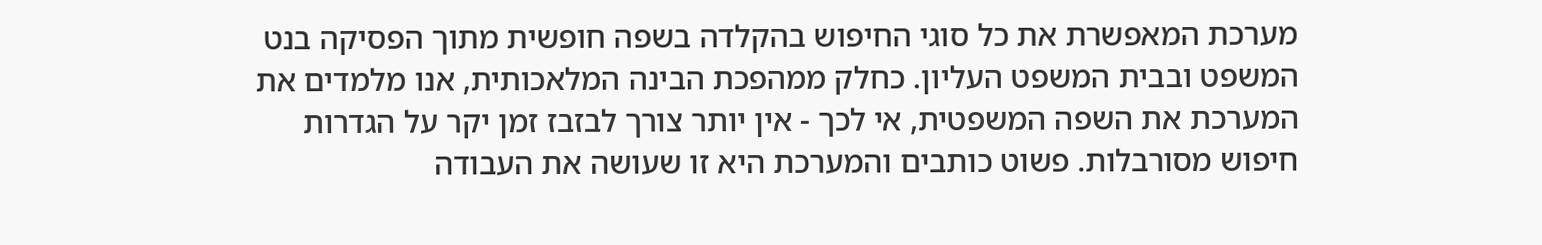מערכת המאפשרת את כל סוגי החיפוש בהקלדה בשפה חופשית מתוך הפסיקה בנט המשפט ובבית המשפט העליון. כחלק ממהפכת הבינה המלאכותית, אנו מלמדים את המערכת את השפה המשפטית, אי לכך - אין יותר צורך לבזבז זמן יקר על הגדרות חיפוש מסורבלות. פשוט כותבים והמערכת היא זו שעושה את העבודה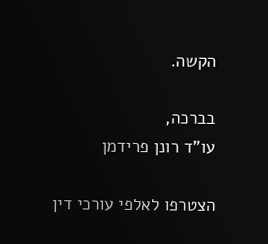הקשה.

בברכה,
עו"ד רונן פרידמן

הצטרפו לאלפי עורכי דין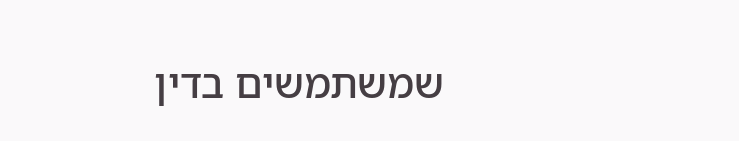שמשתמשים בדין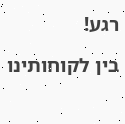רגע!

בין לקוחותינו